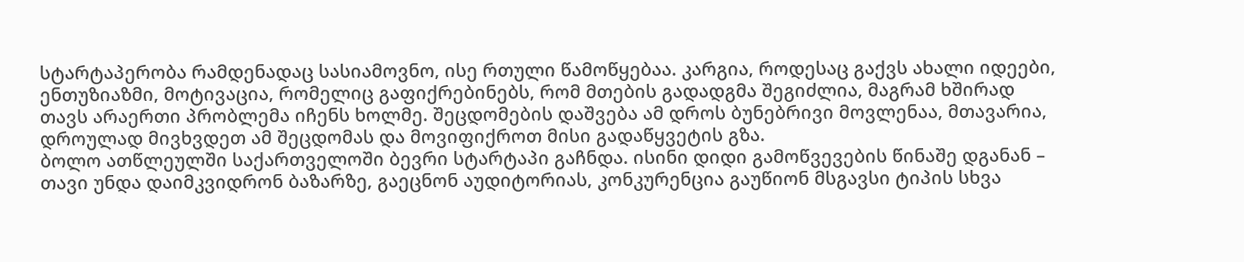სტარტაპერობა რამდენადაც სასიამოვნო, ისე რთული წამოწყებაა. კარგია, როდესაც გაქვს ახალი იდეები, ენთუზიაზმი, მოტივაცია, რომელიც გაფიქრებინებს, რომ მთების გადადგმა შეგიძლია, მაგრამ ხშირად თავს არაერთი პრობლემა იჩენს ხოლმე. შეცდომების დაშვება ამ დროს ბუნებრივი მოვლენაა, მთავარია, დროულად მივხვდეთ ამ შეცდომას და მოვიფიქროთ მისი გადაწყვეტის გზა.
ბოლო ათწლეულში საქართველოში ბევრი სტარტაპი გაჩნდა. ისინი დიდი გამოწვევების წინაშე დგანან – თავი უნდა დაიმკვიდრონ ბაზარზე, გაეცნონ აუდიტორიას, კონკურენცია გაუწიონ მსგავსი ტიპის სხვა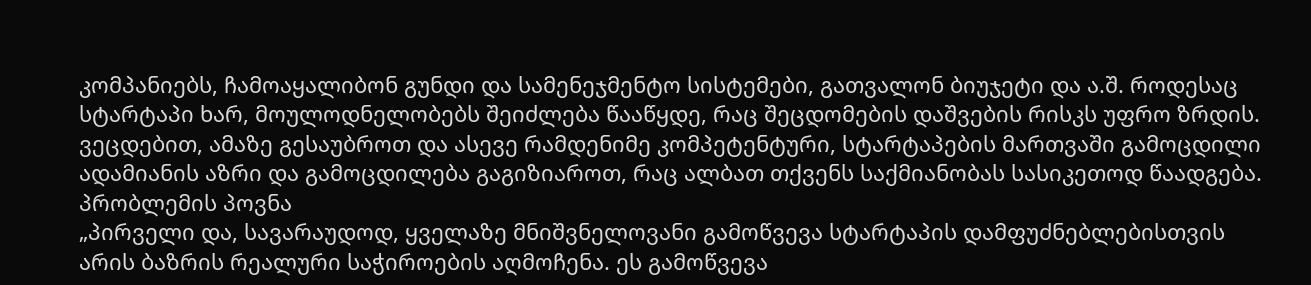კომპანიებს, ჩამოაყალიბონ გუნდი და სამენეჯმენტო სისტემები, გათვალონ ბიუჯეტი და ა.შ. როდესაც სტარტაპი ხარ, მოულოდნელობებს შეიძლება წააწყდე, რაც შეცდომების დაშვების რისკს უფრო ზრდის. ვეცდებით, ამაზე გესაუბროთ და ასევე რამდენიმე კომპეტენტური, სტარტაპების მართვაში გამოცდილი ადამიანის აზრი და გამოცდილება გაგიზიაროთ, რაც ალბათ თქვენს საქმიანობას სასიკეთოდ წაადგება.
პრობლემის პოვნა
„პირველი და, სავარაუდოდ, ყველაზე მნიშვნელოვანი გამოწვევა სტარტაპის დამფუძნებლებისთვის არის ბაზრის რეალური საჭიროების აღმოჩენა. ეს გამოწვევა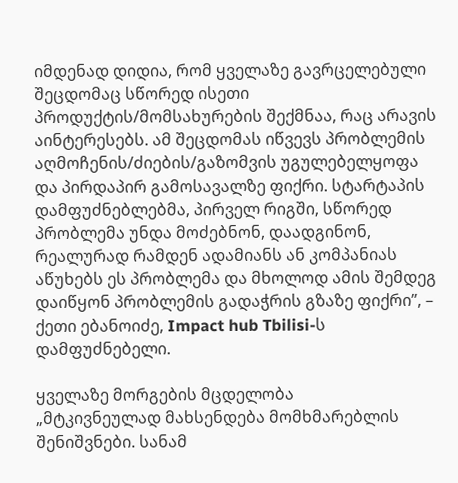იმდენად დიდია, რომ ყველაზე გავრცელებული შეცდომაც სწორედ ისეთი პროდუქტის/მომსახურების შექმნაა, რაც არავის აინტერესებს. ამ შეცდომას იწვევს პრობლემის აღმოჩენის/ძიების/გაზომვის უგულებელყოფა და პირდაპირ გამოსავალზე ფიქრი. სტარტაპის დამფუძნებლებმა, პირველ რიგში, სწორედ პრობლემა უნდა მოძებნონ, დაადგინონ, რეალურად რამდენ ადამიანს ან კომპანიას აწუხებს ეს პრობლემა და მხოლოდ ამის შემდეგ დაიწყონ პრობლემის გადაჭრის გზაზე ფიქრი”, – ქეთი ებანოიძე, Impact hub Tbilisi-ს დამფუძნებელი.

ყველაზე მორგების მცდელობა
„მტკივნეულად მახსენდება მომხმარებლის შენიშვნები. სანამ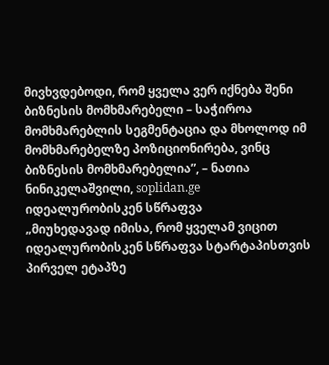მივხვდებოდი, რომ ყველა ვერ იქნება შენი ბიზნესის მომხმარებელი – საჭიროა მომხმარებლის სეგმენტაცია და მხოლოდ იმ მომხმარებელზე პოზიციონირება, ვინც ბიზნესის მომხმარებელია”, – ნათია ნინიკელაშვილი, soplidan.ge
იდეალურობისკენ სწრაფვა
„მიუხედავად იმისა, რომ ყველამ ვიცით იდეალურობისკენ სწრაფვა სტარტაპისთვის პირველ ეტაპზე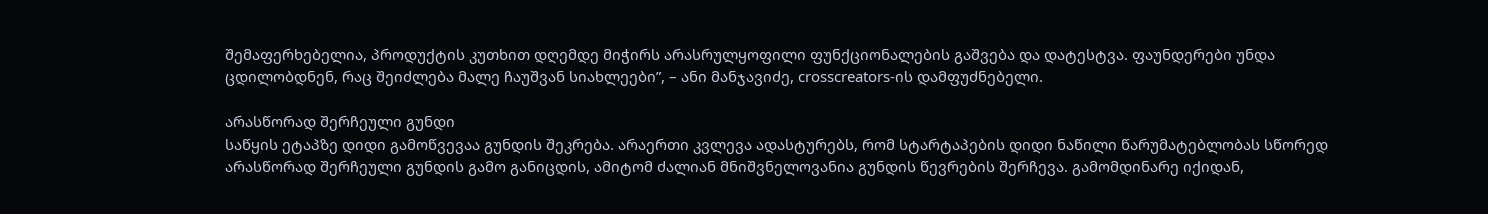შემაფერხებელია, პროდუქტის კუთხით დღემდე მიჭირს არასრულყოფილი ფუნქციონალების გაშვება და დატესტვა. ფაუნდერები უნდა ცდილობდნენ, რაც შეიძლება მალე ჩაუშვან სიახლეები”, – ანი მანჯავიძე, crosscreators-ის დამფუძნებელი.

არასწორად შერჩეული გუნდი
საწყის ეტაპზე დიდი გამოწვევაა გუნდის შეკრება. არაერთი კვლევა ადასტურებს, რომ სტარტაპების დიდი ნაწილი წარუმატებლობას სწორედ არასწორად შერჩეული გუნდის გამო განიცდის, ამიტომ ძალიან მნიშვნელოვანია გუნდის წევრების შერჩევა. გამომდინარე იქიდან,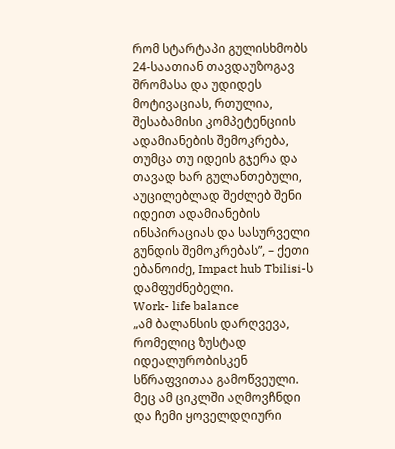რომ სტარტაპი გულისხმობს 24-საათიან თავდაუზოგავ შრომასა და უდიდეს მოტივაციას, რთულია, შესაბამისი კომპეტენციის ადამიანების შემოკრება, თუმცა თუ იდეის გჯერა და თავად ხარ გულანთებული, აუცილებლად შეძლებ შენი იდეით ადამიანების ინსპირაციას და სასურველი გუნდის შემოკრებას”, – ქეთი ებანოიძე, Impact hub Tbilisi-ს დამფუძნებელი.
Work- life balance
„ამ ბალანსის დარღვევა, რომელიც ზუსტად იდეალურობისკენ სწრაფვითაა გამოწვეული. მეც ამ ციკლში აღმოვჩნდი და ჩემი ყოველდღიური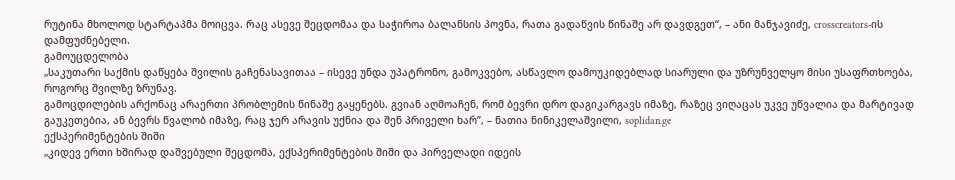რუტინა მხოლოდ სტარტაპმა მოიცვა. Რაც ასევე შეცდომაა და საჭიროა ბალანსის პოვნა, რათა გადაწვის წინაშე არ დავდგეთ“, – ანი მანჯავიძე, crosscreators-ის დამფუძნებელი.
გამოუცდელობა
„საკუთარი საქმის დაწყება შვილის გაჩენასავითაა – ისევე უნდა უპატრონო, გამოკვებო, ასწავლო დამოუკიდებლად სიარული და უზრუნველყო მისი უსაფრთხოება, როგორც შვილზე ზრუნავ.
გამოცდილების არქონაც არაერთი პრობლემის წინაშე გაყენებს. გვიან აღმოაჩენ, რომ ბევრი დრო დაგიკარგავს იმაზე, რაზეც ვიღაცას უკვე უწვალია და მარტივად გაუკეთებია, ან ბევრს წვალობ იმაზე, რაც ჯერ არავის უქნია და შენ პრიველი ხარ”, – ნათია ნინიკელაშვილი, soplidan.ge
ექსპერიმენტების შიში
„კიდევ ერთი ხშირად დაშვებული შეცდომა, ექსპერიმენტების შიში და პირველადი იდეის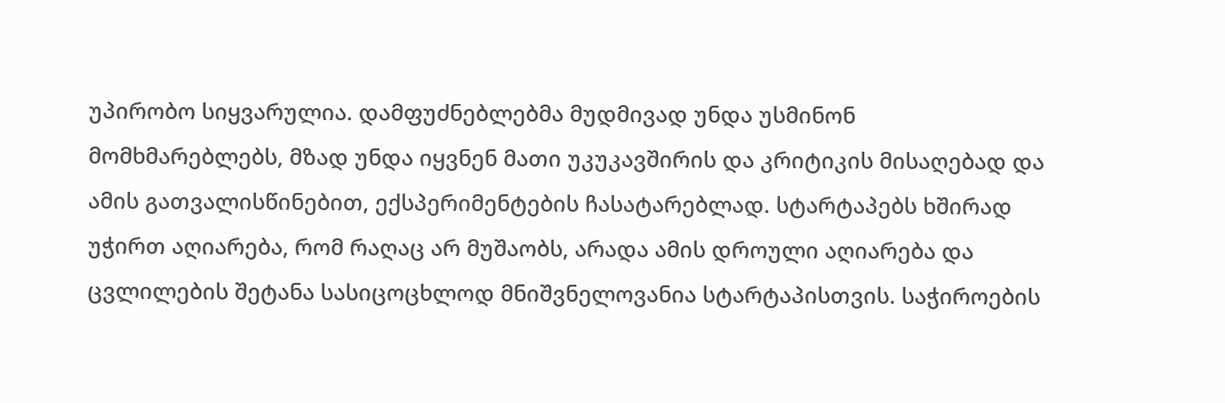უპირობო სიყვარულია. დამფუძნებლებმა მუდმივად უნდა უსმინონ მომხმარებლებს, მზად უნდა იყვნენ მათი უკუკავშირის და კრიტიკის მისაღებად და ამის გათვალისწინებით, ექსპერიმენტების ჩასატარებლად. სტარტაპებს ხშირად უჭირთ აღიარება, რომ რაღაც არ მუშაობს, არადა ამის დროული აღიარება და ცვლილების შეტანა სასიცოცხლოდ მნიშვნელოვანია სტარტაპისთვის. საჭიროების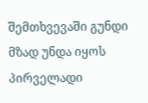შემთხვევაში გუნდი მზად უნდა იყოს პირველადი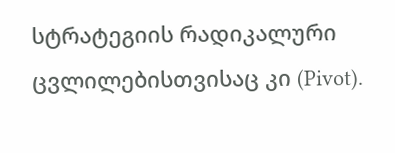სტრატეგიის რადიკალური ცვლილებისთვისაც კი (Pivot).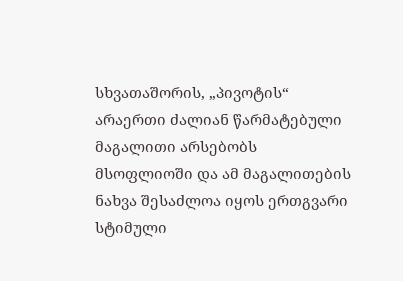სხვათაშორის, „პივოტის“ არაერთი ძალიან წარმატებული მაგალითი არსებობს მსოფლიოში და ამ მაგალითების ნახვა შესაძლოა იყოს ერთგვარი სტიმული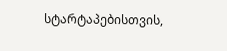სტარტაპებისთვის,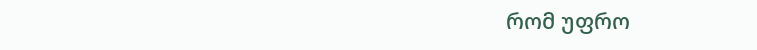რომ უფრო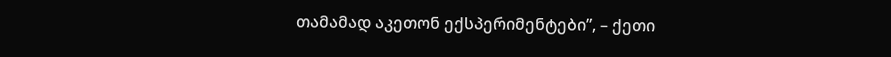თამამად აკეთონ ექსპერიმენტები”, – ქეთი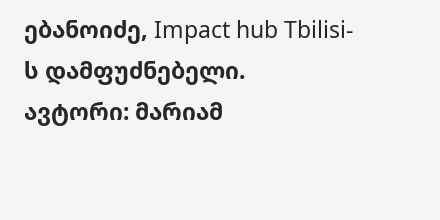ებანოიძე, Impact hub Tbilisi-ს დამფუძნებელი.
ავტორი: მარიამ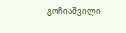გოჩიაშვილი